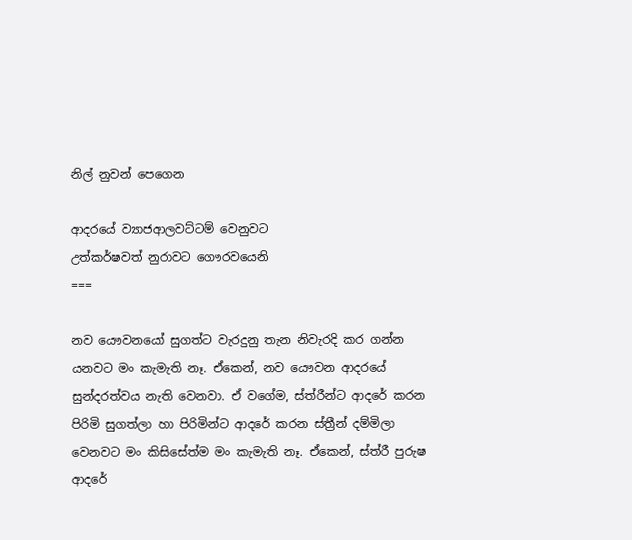නිල් නුවන් පෙගෙන

ආදරයේ ව්‍යාජආලවට්ටම් වෙනුවට
උත්කර්ෂවත් නුරාවට ගෞරවයෙනි
===

නව යෞවනයෝ සුගත්ට වැරදුනු තැන නිවැරදි කර ගන්න යනවට මං කැමැති නෑ. ඒකෙන්, නව යෞවන ආදරයේ සුන්දරත්වය නැති වෙනවා. ඒ වගේම, ස්ත්රීන්ට ආදරේ කරන පිරිමි සුගත්ලා හා පිරිමින්ට ආදරේ කරන ස්ත්‍රීන් දම්මිලා වෙනවට මං කිසිසේත්ම මං කැමැති නෑ. ඒකෙන්, ස්ත්රී පුරුෂ ආදරේ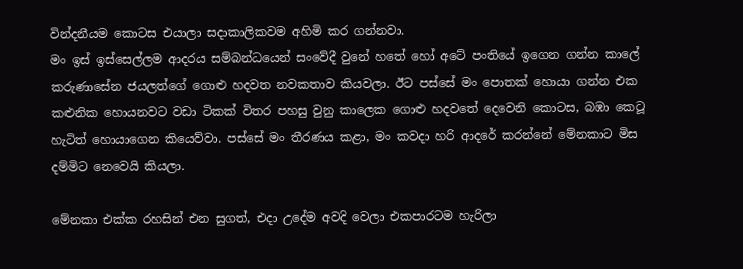වින්දනීයම කොටස එයාලා සදාකාලිකවම අහිමි කර ගන්නවා.
මං ඉස් ඉස්සෙල්ලම ආදරය සම්බන්ධයෙන් සංවේදී වුනේ හතේ හෝ අටේ පංතියේ ඉගෙන ගන්න කාලේ කරුණාසේන ජයලත්ගේ ගොළු හදවත නවකතාව කියවලා. ඊට පස්සේ මං පොතක් හොයා ගන්න එක කළුනික හොයනවට වඩා ටිකක් විතර පහසු වුනු කාලෙක ගොළු හදවතේ දෙවෙනි කොටස, බඹා කෙටූ හැටිත් හොයාගෙන කියෙව්වා. පස්සේ මං තීරණය කළා, මං කවදා හරි ආදරේ කරන්නේ මේනකාට මිස දම්මිට නෙවෙයි කියලා.

මේනකා එක්ක රහසින් එන සුගත්, එදා උදේම අවදි වෙලා එකපාරටම හැරිලා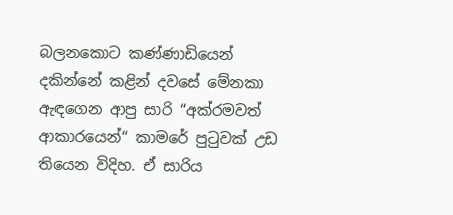බලනකොට කණ්ණාඩියෙන් දකින්නේ කළින් දවසේ මේනකා ඇඳගෙන ආපු සාරි “අක්රමවත් ආකාරයෙන්“ කාමරේ පුටුවක් උඩ තියෙන විදිහ. ඒ සාරිය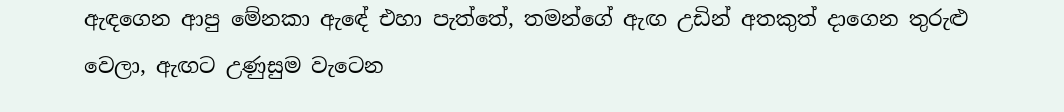ඇඳගෙන ආපු මේනකා ඇඳේ එහා පැත්තේ, තමන්ගේ ඇඟ උඩින් අතකුත් දාගෙන තුරුළු වෙලා, ඇඟට උණුසුම වැටෙන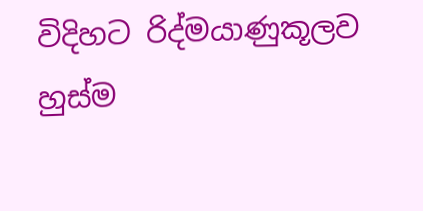විදිහට රිද්මයාණුකූලව හුස්ම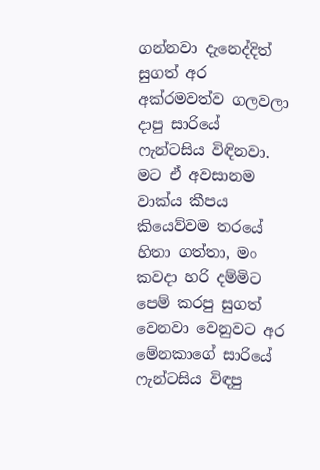ගන්නවා දැනෙද්දිත් සුගත් අර අක්රමවත්ව ගලවලා දාපු සාරියේ ෆැන්ටසිය විඳිනවා. මට ඒ අවසානම වාක්ය කීපය කියෙව්වම තරයේ හිතා ගත්තා, මං කවදා හරි දම්මිට පෙම් කරපු සුගත් වෙනවා වෙනුවට අර මේනකාගේ සාරියේ ෆැන්ටසිය විඳපු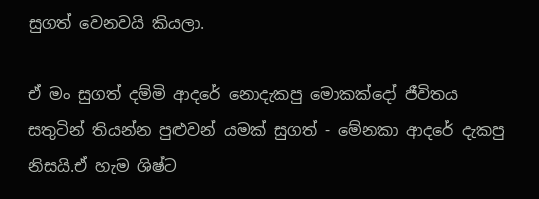සුගත් වෙනවයි කියලා.

ඒ මං සුගත් දම්මි ආදරේ නොදැකපු මොකක්දෝ ජීවිතය සතුටින් තියන්න පුළුවන් යමක් සුගත් - මේනකා ආදරේ දැකපු නිසයි.ඒ හැම ශිෂ්ට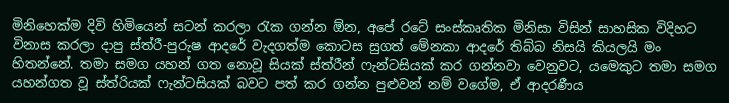මිනිහෙක්ම දිවි හිමියෙන් සටන් කරලා රැක ගන්න ඕන, අපේ රටේ සංස්කෘතික මිනිසා විසින් සාහසික විදිහට විනාස කරලා දාපු ස්ත්රී-පුරුෂ ආදරේ වැදගත්ම කොටස සුගත් මේනකා ආදරේ තිබ්බ නිසයි කියලයි මං හිතන්නේ. තමා සමග යහන් ගත නොවූ සියක් ස්ත්රීන් ෆැන්ටසියක් කර ගන්නවා වෙනුවට, යමෙකුට තමා සමග යහන්ගත වූ ස්ත්රියක් ෆැන්ටසියක් බවට පත් කර ගන්න පුළුවන් නම් වගේම, ඒ ආදරණීය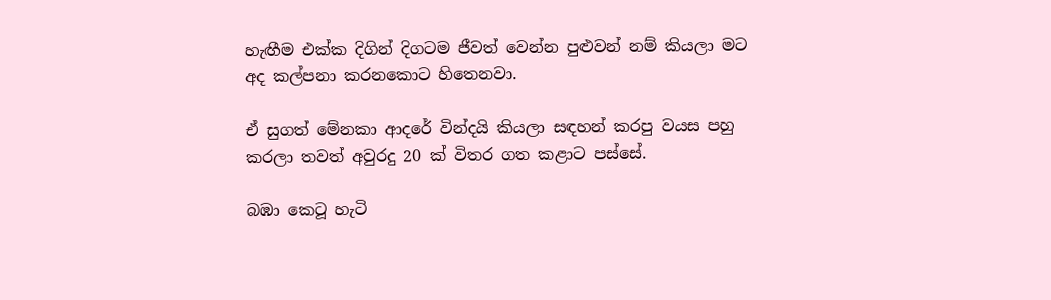හැඟීම එක්ක දිගින් දිගටම ජීවත් වෙන්න පුළුවන් නම් කියලා මට අද කල්පනා කරනකොට හිතෙනවා.

ඒ සුගත් මේනකා ආදරේ වින්දයි කියලා සඳහන් කරපු වයස පහු කරලා තවත් අවුරදු 20 ක් විතර ගත කළාට පස්සේ.

බඹා කෙටූ හැටි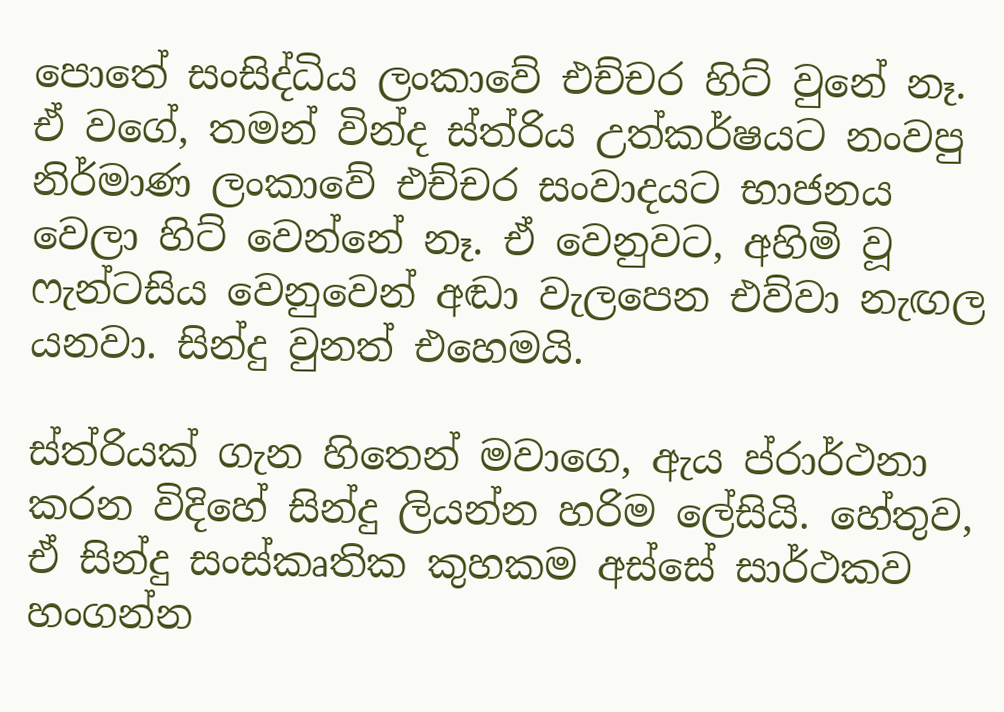පොතේ සංසිද්ධිය ලංකාවේ එච්චර හිට් වුනේ නෑ. ඒ වගේ, තමන් වින්ද ස්ත්රිය උත්කර්ෂයට නංවපු නිර්මාණ ලංකාවේ එච්චර සංවාදයට භාජනය වෙලා හිට් වෙන්නේ නෑ. ඒ වෙනුවට, අහිමි වූ ෆැන්ටසිය වෙනුවෙන් අඬා වැලපෙන එව්වා නැඟල යනවා. සින්දු වුනත් එහෙමයි.

ස්ත්රියක් ගැන හිතෙන් මවාගෙ, ඇය ප්රාර්ථනා කරන විදිහේ සින්දු ලියන්න හරිම ලේසියි. හේතුව, ඒ සින්දු සංස්කෘතික කුහකම අස්සේ සාර්ථකව හංගන්න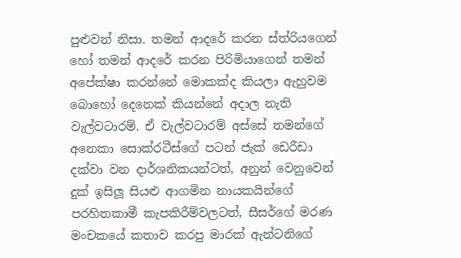පුළුවන් නිසා. තමන් ආදරේ කරන ස්ත්රියගෙන් හෝ තමන් ආදරේ කරන පිරිමියාගෙන් තමන් අපේක්ෂා කරන්නේ මොකක්ද කියලා ඇහුවම බොහෝ දෙනෙක් කියන්නේ අදාල නැති වැල්වටාරම්. ඒ වැල්වටාරම් අස්සේ තමන්ගේ අනෙකා සොක්රටීස්ගේ පටන් ජැක් ඩෙරීඩා දක්වා වන දාර්ශනිකයන්ටත්, අනුන් වෙනුවෙන් දුක් ඉසිලූ සියළු ආගමින නායකයින්ගේ පරහිතකාමී කැපකිරීම්වලටත්, සීසර්ගේ මරණ මංචකයේ කතාව කරපු මාරක් ඇන්ටනිගේ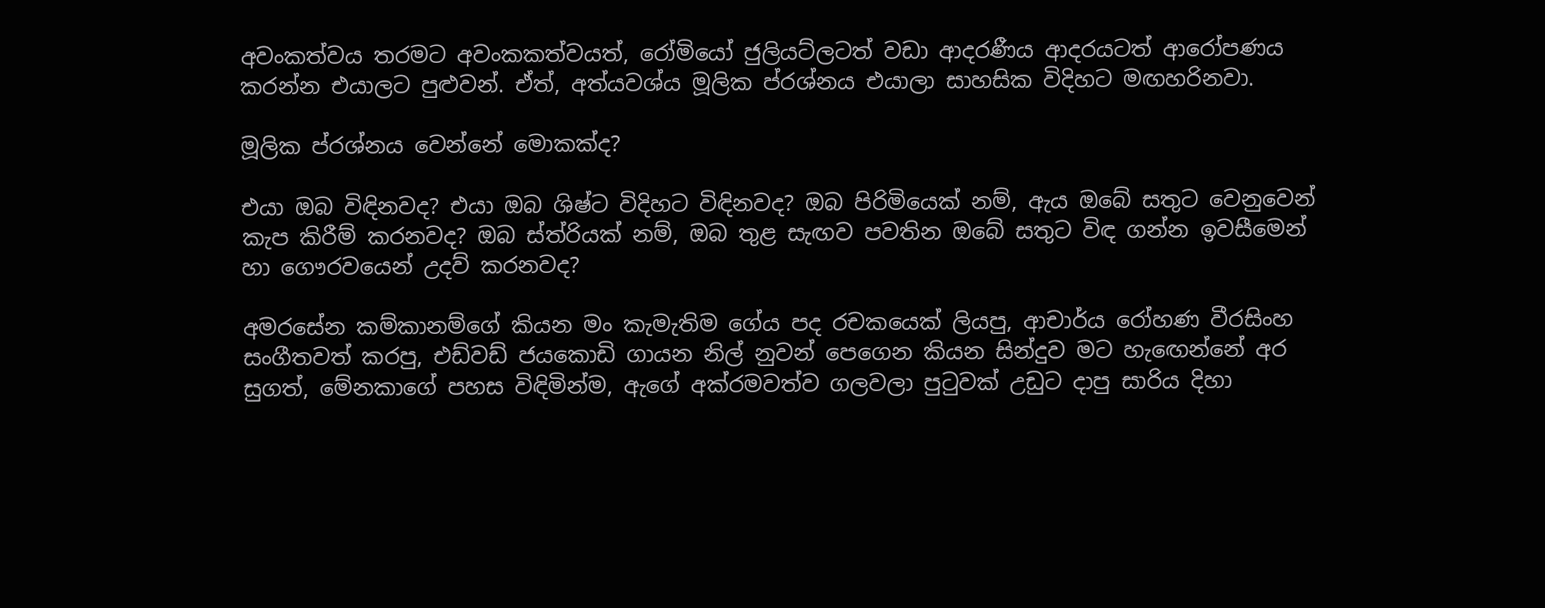අවංකත්වය තරමට අවංකකත්වයත්, රෝමියෝ ජුලියට්ලටත් වඩා ආදරණීය ආදරයටත් ආරෝපණය කරන්න එයාලට පුළුවන්. ඒත්, අත්යවශ්ය මූලික ප්රශ්නය එයාලා සාහසික විදිහට මඟහරිනවා.

මූලික ප්රශ්නය වෙන්නේ මොකක්ද?

එයා ඔබ විඳිනවද? එයා ඔබ ශිෂ්ට විදිහට විඳිනවද? ඔබ පිරිමියෙක් නම්, ඇය ඔබේ සතුට වෙනුවෙන් කැප කිරීම් කරනවද? ඔබ ස්ත්රියක් නම්, ඔබ තුළ සැඟව පවතින ඔබේ සතුට විඳ ගන්න ඉවසීමෙන් හා ගෞරවයෙන් උදව් කරනවද?

අමරසේන කම්කානම්ගේ කියන මං කැමැතිම ගේය පද රචකයෙක් ලියපු, ආචාර්ය රෝහණ වීරසිංහ සංගීතවත් කරපු, එඩ්වඩ් ජයකොඩි ගායන නිල් නුවන් පෙගෙන කියන සින්දුව මට හැඟෙන්නේ අර සුගත්, මේනකාගේ පහස විඳිමින්ම, ඇගේ අක්රමවත්ව ගලවලා පුටුවක් උඩුට දාපු සාරිය දිහා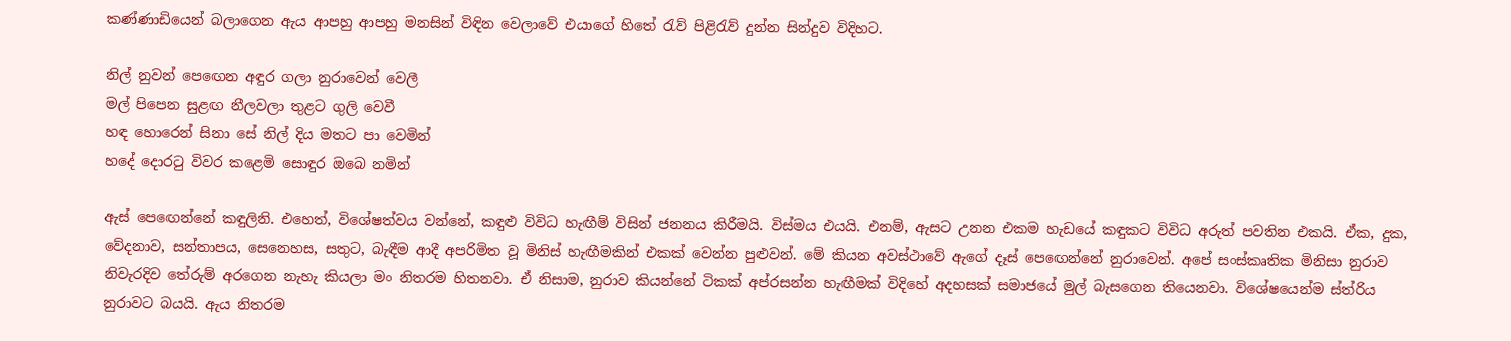කණ්ණාඩියෙන් බලාගෙන ඇය ආපහු ආපහු මනසින් විඳින වෙලාවේ එයාගේ හිතේ රැව් පිළිරැව් දුන්න සින්දුව විදිහට.

නිල් නුවන් පෙඟෙන අඳුර ගලා නුරාවෙන් වෙලී
මල් පිපෙන සුළඟ නීලවලා තුළට ගුලි වෙවී
හඳ හොරෙන් සිනා සේ නිල් දිය මතට පා වෙමින්
හදේ දොරටු විවර කළෙමි සොඳුර ඔබෙ නමින්

ඇස් පෙඟෙන්නේ කඳුලිනි. එහෙත්, විශේෂත්වය වන්නේ, කඳුළු විවිධ හැඟීම් විසින් ජනනය කිරීමයි. විස්මය එයයි. එනම්, ඇසට උනන එකම හැඩයේ කඳුකට විවිධ අරුත් පවතින එකයි. ඒක, දුක, වේදනාව, සන්තාපය, සෙනෙහස, සතුට, බැඳීම ආදී අපරිමිත වූ මිනිස් හැඟීමකින් එකක් වෙන්න පුළුවන්. මේ කියන අවස්ථාවේ ඇගේ දෑස් පෙඟෙන්නේ නුරාවෙන්. අපේ සංස්කෘතික මිනිසා නුරාව නිවැරදිව තේරුම් අරගෙන නැහැ කියලා මං නිතරම හිතනවා. ඒ නිසාම, නුරාව කියන්නේ ටිකක් අප්රසන්න හැඟීමක් විදිහේ අදහසක් සමාජයේ මුල් බැසගෙන තියෙනවා. විශේෂයෙන්ම ස්ත්රිය නුරාවට බයයි. ඇය නිතරම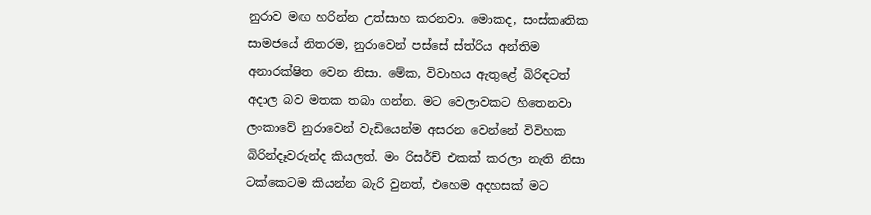නුරාව මඟ හරින්න උත්සාහ කරනවා. මොකද, සංස්කෘතික සාමජයේ නිතරම, නුරාවෙන් පස්සේ ස්ත්රිය අන්තිම අනාරක්ෂිත වෙන නිසා. මේක, විවාහය ඇතුළේ බිරිඳටත් අදාල බව මතක තබා ගන්න. මට වෙලාවකට හිතෙනවා ලංකාවේ නුරාවෙන් වැඩියෙන්ම අසරන වෙන්නේ විවිහක බිරින්දෑවරුන්ද කියලත්. මං රිසර්ච් එකක් කරලා නැති නිසා ටක්කෙටම කියන්න බැරි වුනත්, එහෙම අදහසක් මට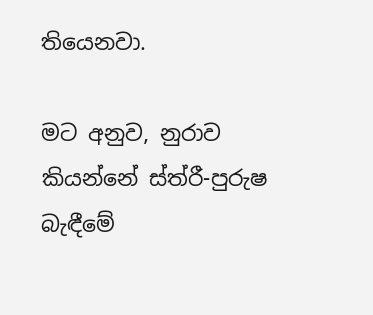තියෙනවා.

මට අනුව, නුරාව කියන්නේ ස්ත්රී-පුරුෂ බැඳීමේ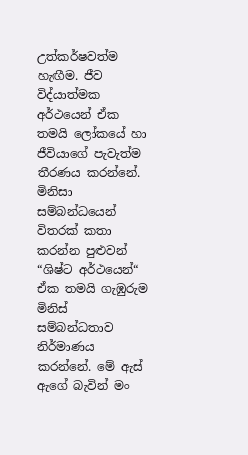උත්කර්ෂවත්ම හැඟීම. ජීව විද්යාත්මක අර්ථයෙන් ඒක තමයි ලෝකයේ හා ජීවියාගේ පැවැත්ම තීරණය කරන්නේ. මිනිසා සම්බන්ධයෙන් විතරක් කතා කරන්න පුළුවන් “ශිෂ්ට අර්ථයෙන්“ ඒක තමයි ගැඹුරුම මිනිස් සම්බන්ධතාව නිර්මාණය කරන්නේ. මේ ඇස් ඇගේ බැවින් මං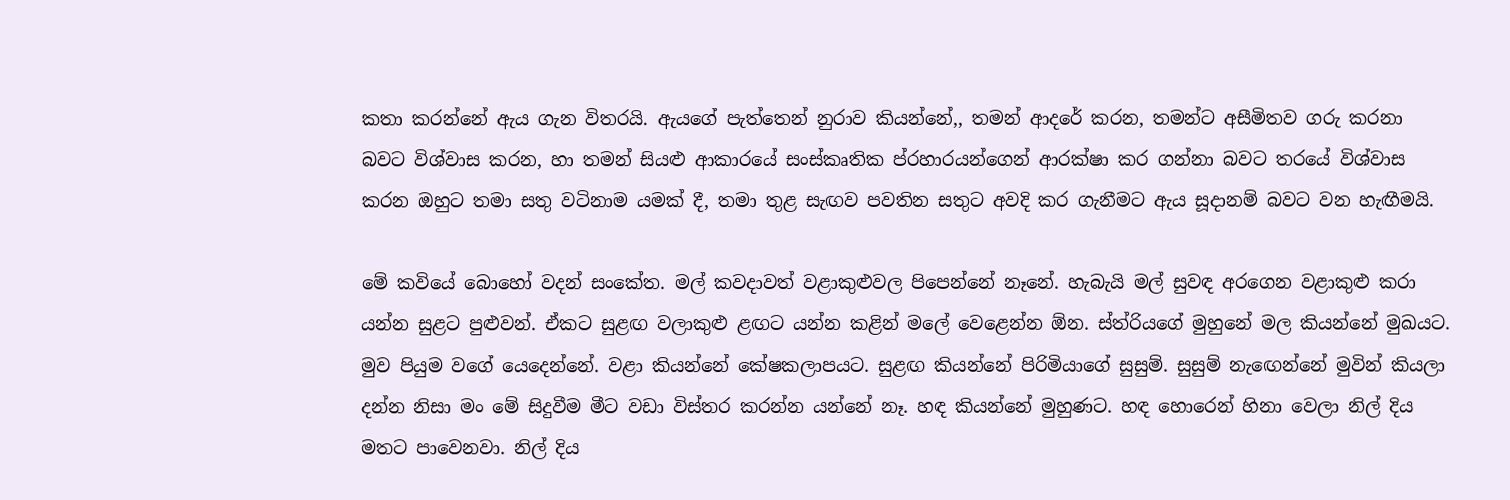කතා කරන්නේ ඇය ගැන විතරයි. ඇයගේ පැත්තෙන් නුරාව කියන්නේ,, තමන් ආදරේ කරන, තමන්ට අසීමිතව ගරු කරනා බවට විශ්වාස කරන, හා තමන් සියළු ආකාරයේ සංස්කෘතික ප්රහාරයන්ගෙන් ආරක්ෂා කර ගන්නා බවට තරයේ විශ්වාස කරන ඔහුට තමා සතු වටිනාම යමක් දී, තමා තුළ සැඟව පවතින සතුට අවදි කර ගැනීමට ඇය සූදානම් බවට වන හැඟීමයි.

මේ කවියේ බොහෝ වදන් සංකේත. මල් කවදාවත් වළාකුළුවල පිපෙන්නේ නෑනේ. හැබැයි මල් සුවඳ අරගෙන වළාකුළු කරා යන්න සුළට පුළුවන්. ඒකට සුළඟ වලාකුළු ළඟට යන්න කළින් මලේ වෙළෙන්න ඕන. ස්ත්රියගේ මුහුනේ මල කියන්නේ මුඛයට. මුව පියුම වගේ යෙදෙන්නේ. වළා කියන්නේ කේෂකලාපයට. සුළඟ කියන්නේ පිරිමියාගේ සුසුම්. සුසුම් නැඟෙන්නේ මුවින් කියලා දන්න නිසා මං මේ සිදුවීම මීට වඩා විස්තර කරන්න යන්නේ නෑ. හඳ කියන්නේ මුහුණට. හඳ හොරෙන් හිනා වෙලා නිල් දිය මතට පාවෙනවා. නිල් දිය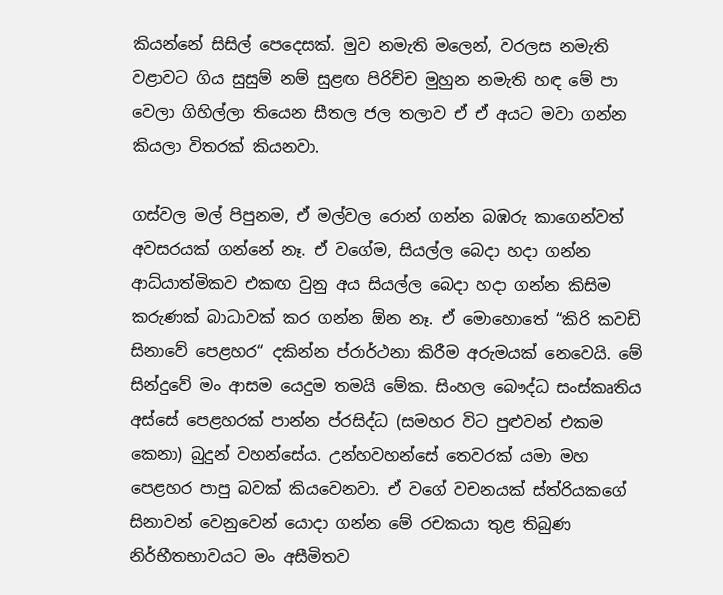කියන්නේ සිසිල් පෙදෙසක්. මුව නමැති මලෙන්, වරලස නමැති වළාවට ගිය සුසුම් නම් සුළඟ පිරිච්ච මුහුන නමැති හඳ මේ පා වෙලා ගිහිල්ලා තියෙන සීතල ජල තලාව ඒ ඒ අයට මවා ගන්න කියලා විතරක් කියනවා.

ගස්වල මල් පිපුනම, ඒ මල්වල රොන් ගන්න බඹරු කාගෙන්වත් අවසරයක් ගන්නේ නෑ. ඒ වගේම, සියල්ල බෙදා හදා ගන්න ආධ්යාත්මිකව එකඟ වුනු අය සියල්ල බෙදා හදා ගන්න කිසිම කරුණක් බාධාවක් කර ගන්න ඕන නෑ. ඒ මොහොතේ “කිරි කවඩි සිනාවේ පෙළහර“ දකින්න ප්රාර්ථනා කිරීම අරුමයක් නෙවෙයි. මේ සින්දුවේ මං ආසම යෙදුම තමයි මේක. සිංහල බෞද්ධ සංස්කෘතිය අස්සේ පෙළහරක් පාන්න ප්රසිද්ධ (සමහර විට පුළුවන් එකම කෙනා) බුදුන් වහන්සේය. උන්හවහන්සේ තෙවරක් යමා මහ පෙළහර පාපු බවක් කියවෙනවා. ඒ වගේ වචනයක් ස්ත්රියකගේ සිනාවන් වෙනුවෙන් යොදා ගන්න මේ රචකයා තුළ තිබුණ නිර්භීතභාවයට මං අසීමිතව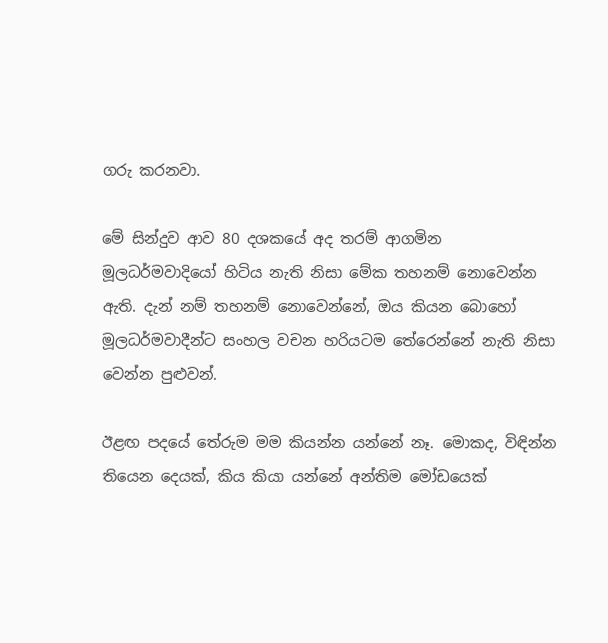ගරු කරනවා.

මේ සින්දුව ආව 80 දශකයේ අද තරම් ආගමින මූලධර්මවාදියෝ හිටිය නැති නිසා මේක තහනම් නොවෙන්න ඇති. දැන් නම් තහනම් නොවෙන්නේ, ඔය කියන බොහෝ මූලධර්මවාදීන්ට සංහල වචන හරියටම තේරෙන්නේ නැති නිසා වෙන්න පුළුවන්.

ඊළඟ පදයේ තේරුම මම කියන්න යන්නේ නෑ. මොකද, විඳින්න තියෙන දෙයක්, කිය කියා යන්නේ අන්තිම මෝඩයෙක්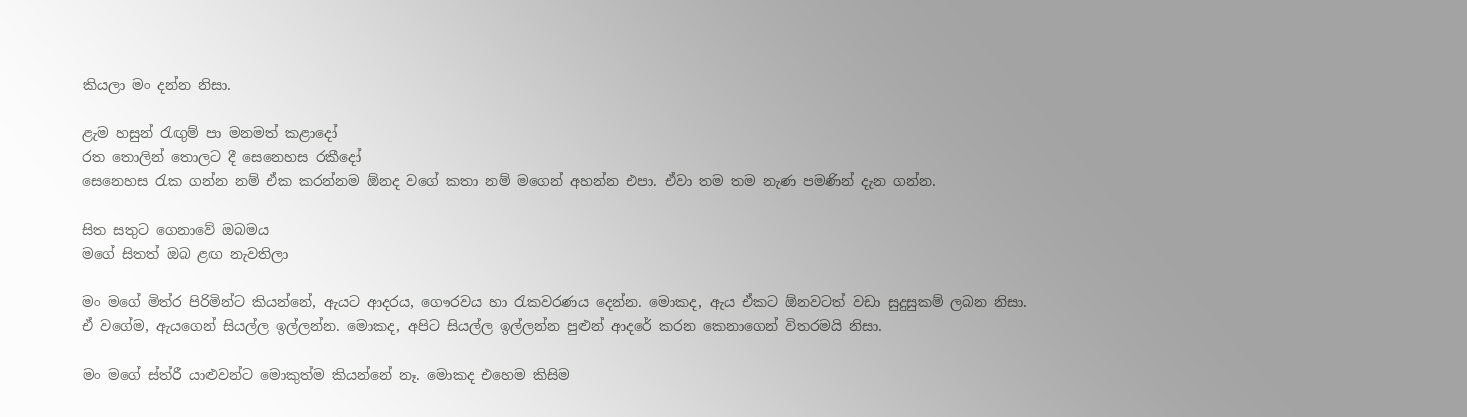කියලා මං දන්න නිසා.

ළැම හසුන් රැඟුම් පා මනමත් කළාදෝ
රත තොලින් තොලට දී සෙනෙහස රකීදෝ
සෙනෙහස රැක ගන්න නම් ඒක කරන්නම ඕනද වගේ කතා නම් මගෙන් අහන්න එපා. ඒවා තම තම නැණ පමණින් දැන ගන්න.

සිත සතුට ගෙනාවේ ඔබමය
මගේ සිතත් ඔබ ළඟ නැවතිලා

මං මගේ මිත්ර පිරිමින්ට කියන්නේ, ඇයට ආදරය, ගෞරවය හා රැකවරණය දෙන්න. මොකද, ඇය ඒකට ඕනවටත් වඩා සුදුසුකම් ලබන නිසා. ඒ වගේම, ඇයගෙන් සියල්ල ඉල්ලන්න. මොකද, අපිට සියල්ල ඉල්ලන්න පුළුන් ආදරේ කරන කෙනාගෙන් විතරමයි නිසා.

මං මගේ ස්ත්රී යාළුවන්ට මොකුත්ම කියන්නේ නෑ. මොකද එහෙම කිසිම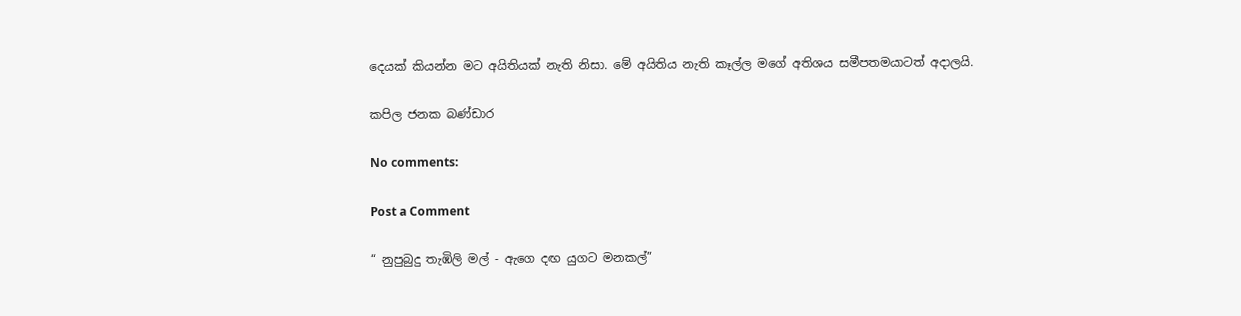දෙයක් කියන්න මට අයිතියක් නැති නිසා. මේ අයිතිය නැති කෑල්ල මගේ අතිශය සමීපතමයාටත් අදාලයි.

කපිල ජනක බණ්ඩාර

No comments:

Post a Comment

“ නුපුබුදු තැඹිලි මල් - ඇගෙ දඟ යුගට මනකල්”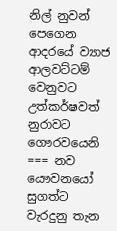නිල් නුවන් පෙගෙන ආදරයේ ව්‍යාජ ආලවට්ටම් වෙනුවට උත්කර්ෂවත් නුරාවට ගෞරවයෙනි === නව යෞවනයෝ සුගත්ට වැරදුනු තැන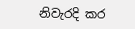නිවැරදි කර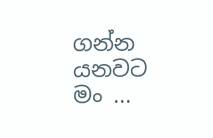ගන්න යනවට මං ...